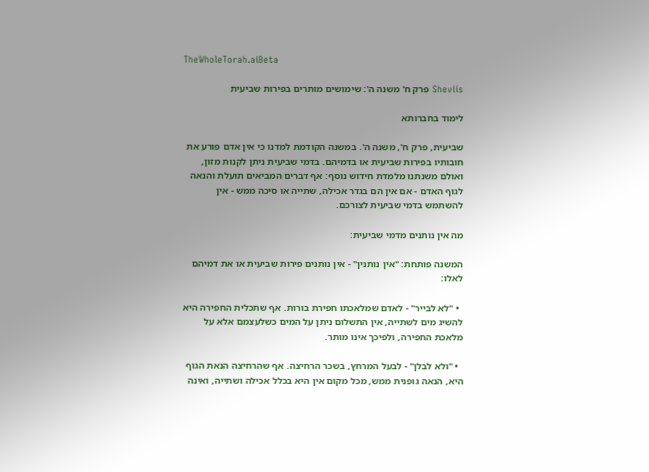TheWholeTorah.aiBeta

Sheviis פרק ח' משנה ה': שימושים מותרים בפירות שביעית

לימוד בחברותא

שביעית, פרק ח', משנה ה'. במשנה הקודמת למדנו כי אין אדם פורע את חובותיו בפירות שביעית או בדמיהם. בדמי שביעית ניתן לקנות מזון, ואולם משנתנו מלמדת חידוש נוסף: אף דברים המביאים תועלת והנאה לגוף האדם - אם אין הם בגדר אכילה, שתייה או סיכה ממש - אין להשתמש בדמי שביעית לצורכם.

מה אין נותנים מדמי שביעית:

המשנה פותחת: "אין נותנין" - אין נותנים פירות שביעית או את דמיהם לאלו:

  • "לא לבייר" - לאדם שמלאכתו חפירת בורות. אף שתכלית החפירה היא להשיג מים לשתייה, אין התשלום ניתן על המים כשלעצמם אלא על מלאכת החפירה, ולפיכך אינו מותר.

  • "ולא לבלן" - לבעל המרחץ, בשכר הרחיצה. אף שהרחיצה הנאת הגוף היא, הנאה גופנית ממש, מכל מקום אין היא בכלל אכילה ושתייה, ואינה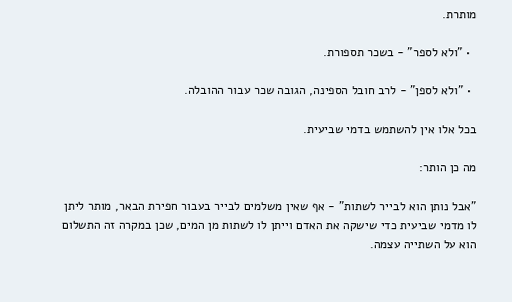מותרת.

  • "ולא לספר" - בשכר תספורת.

  • "ולא לספן" - לרב חובל הספינה, הגובה שכר עבור ההובלה.

בכל אלו אין להשתמש בדמי שביעית.

מה כן הותר:

"אבל נותן הוא לבייר לשתות" - אף שאין משלמים לבייר בעבור חפירת הבאר, מותר ליתן לו מדמי שביעית כדי שישקה את האדם וייתן לו לשתות מן המים, שכן במקרה זה התשלום הוא על השתייה עצמה.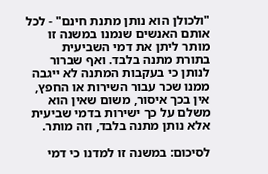"ולכולן הוא נותן מתנת חינם" - לכל אותם האנשים שנמנו במשנה זו מותר ליתן את דמי השביעית בתורת מתנה בלבד. ואף שברור לנותן כי בעקבות המתנה לא ייגבה ממנו שכר עבור השירות או החפץ, אין בכך איסור, משום שאין הוא משלם על כך ישירות בדמי שביעית אלא נותן מתנה בלבד, וזה מותר.

לסיכום: במשנה זו למדנו כי דמי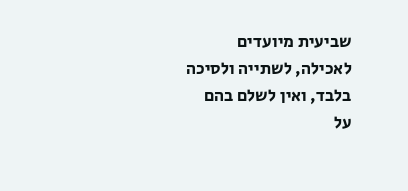שביעית מיועדים לאכילה, לשתייה ולסיכה בלבד, ואין לשלם בהם על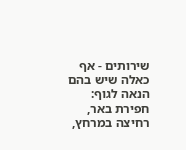שירותים - אף כאלה שיש בהם הנאה לגוף: חפירת באר, רחיצה במרחץ,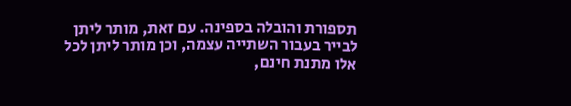תספורת והובלה בספינה. עם זאת, מותר ליתן לבייר בעבור השתייה עצמה, וכן מותר ליתן לכל אלו מתנת חינם,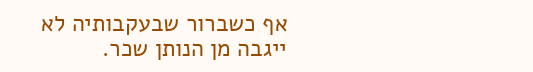אף כשברור שבעקבותיה לא ייגבה מן הנותן שכר.